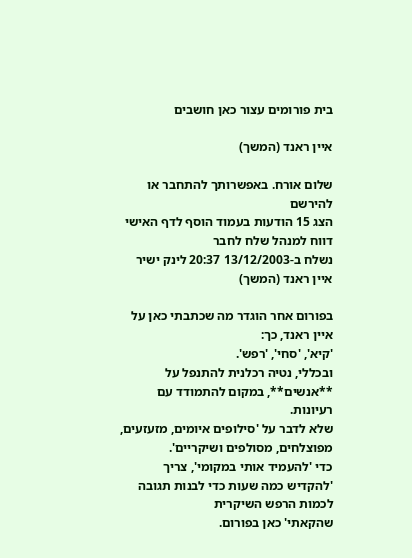בית פורומים עצור כאן חושבים

איין ראנד (המשך)

שלום אורח. באפשרותך להתחבר או להירשם
הצג 15 הודעות בעמוד הוסף לדף האישי  דווח למנהל שלח לחבר
נשלח ב-13/12/2003 20:37 לינק ישיר
איין ראנד (המשך)

בפורום אחר הוגדר מה שכתבתי כאן על איין ראנד, כך:
'קיא', 'סחי', 'רפש'.
ובכללי, נטיה רכלנית להתנפל על **אנשים**, במקום להתמודד עם רעיונות.
שלא לדבר על 'סילופים איומים, מזעזעים, מפוצלחים, מסולפים ושיקריים'.
כדי 'להעמיד אותי במקומי', צריך 'להקדיש כמה שעות כדי לבנות תגובה לכמות הרפש השיקרית
שהקאתי' כאן בפורום.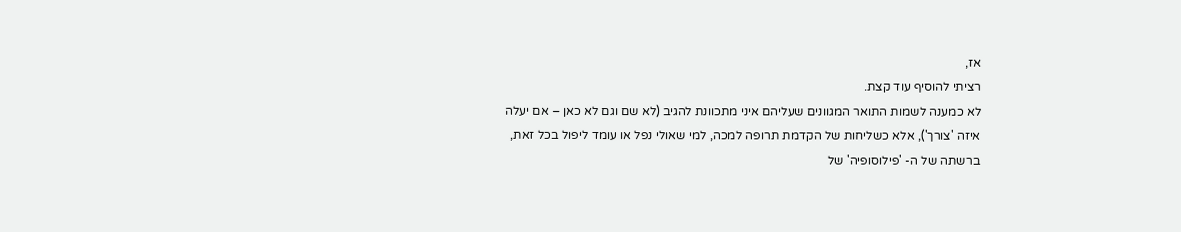אז,
רציתי להוסיף עוד קצת.
לא כמענה לשמות התואר המגוונים שעליהם איני מתכוונת להגיב (לא שם וגם לא כאן – אם יעלה איזה 'צורך'), אלא כשליחות של הקדמת תרופה למכה, למי שאולי נפל או עומד ליפול בכל זאת, ברשתה של ה- 'פילוסופיה' של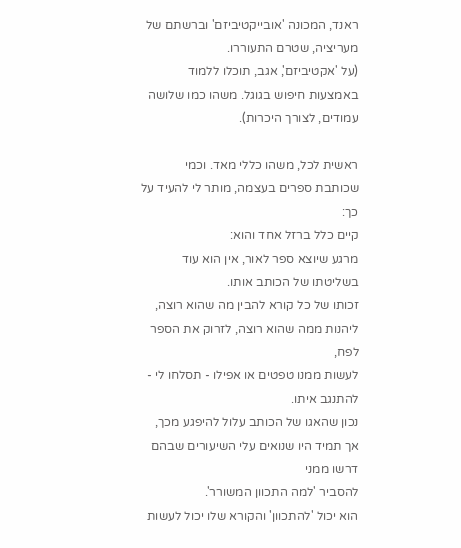ראנד, המכונה 'אובייקטיביזם' וברשתם של מעריציה, שטרם התעוררו.
(על 'אקטיביזם', אגב, תוכלו ללמוד באמצעות חיפוש בגוגל. משהו כמו שלושה עמודים, לצורך היכרות).

ראשית לכל, משהו כללי מאד. וכמי שכותבת ספרים בעצמה, מותר לי להעיד על כך:
קיים כלל ברזל אחד והוא:
מרגע שיוצא ספר לאור, אין הוא עוד בשליטתו של הכותב אותו.
זכותו של כל קורא להבין מה שהוא רוצה, ליהנות ממה שהוא רוצה, לזרוק את הספר לפח,
לעשות ממנו טפטים או אפילו - תסלחו לי - להתנגב איתו.
נכון שהאגו של הכותב עלול להיפגע מכך, אך תמיד היו שנואים עלי השיעורים שבהם דרשו ממני
להסביר 'למה התכוון המשורר'.
הוא יכול 'להתכוון' והקורא שלו יכול לעשות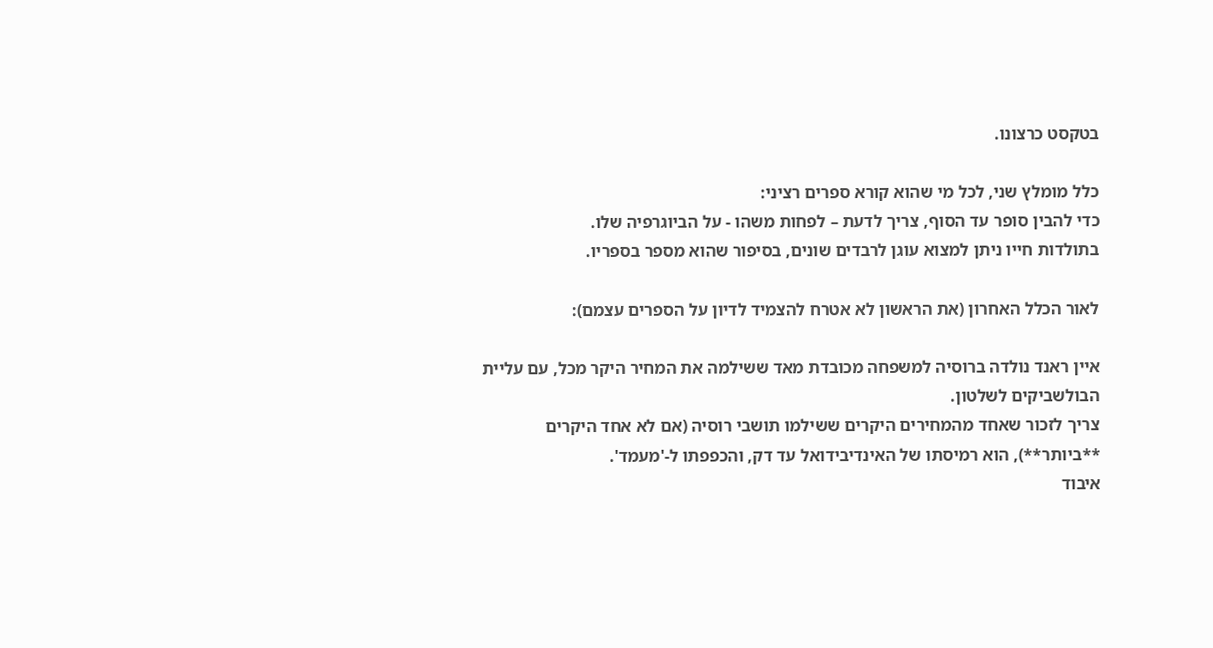בטקסט כרצונו.

כלל מומלץ שני, לכל מי שהוא קורא ספרים רציני:
כדי להבין סופר עד הסוף, צריך לדעת – לפחות משהו - על הביוגרפיה שלו.
בתולדות חייו ניתן למצוא עוגן לרבדים שונים, בסיפור שהוא מספר בספריו.

לאור הכלל האחרון (את הראשון לא אטרח להצמיד לדיון על הספרים עצמם):

איין ראנד נולדה ברוסיה למשפחה מכובדת מאד ששילמה את המחיר היקר מכל, עם עליית הבולשביקים לשלטון.
צריך לזכור שאחד מהמחירים היקרים ששילמו תושבי רוסיה (אם לא אחד היקרים **ביותר**), הוא רמיסתו של האינדיבידואל עד דק, והכפפתו ל-'מעמד'.
איבוד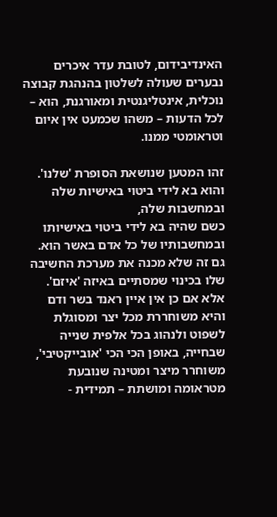האינדיבידום, לטובת עדר איכרים נבערים שעולה לשלטון בהנהגת קבוצה נוכלית, אינטליגנטית ומאורגנת, הוא – לכל הדעות – משהו שכמעט אין איום וטראומטי ממנו.

זהו המטען שנושאת הסופרת 'שלנו'.
והוא בא לידי ביטוי באישיות שלה ובמחשבות שלה,
כשם שהיה בא לידי ביטוי באישיותו ובמחשבותיו של כל אדם באשר הוא.
גם זה שלא מכנה את מערכת החשיבה שלו בכינוי שמסתיים באיזה 'איזם'.
אלא אם כן אין איין ראנד בשר ודם והיא משוחררת מכל יצר ומסוגלת לשפוט ולנהוג בכל אלפית שנייה שבחייה, באופן הכי הכי 'אובייקטיבי', משוחרר מיצר ומטינה שנובעת מטראומה ומושתת – תמידית -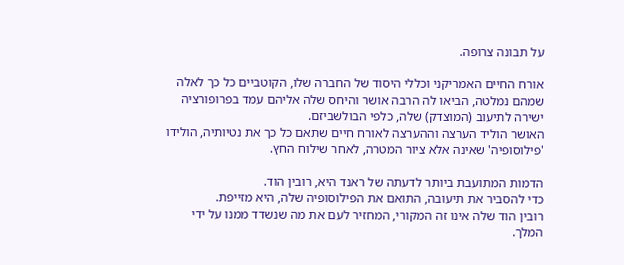על תבונה צרופה.

אורח החיים האמריקני וכללי היסוד של החברה שלו, הקוטביים כל כך לאלה שמהם נמלטה, הביאו לה הרבה אושר והיחס שלה אליהם עמד בפרופורציה ישירה לתיעוב (המוצדק) שלה, כלפי הבולשביזם.
האושר הוליד הערצה וההערצה לאורח חיים שתאם כל כך את נטיותיה, הולידו 'פילוסופיה' שאינה אלא ציור המטרה, לאחר שילוח החץ.

הדמות המתועבת ביותר לדעתה של ראנד היא, רובין הוד.
כדי להסביר את תיעובה, התואם את הפילוסופיה שלה, היא מזייפת.
רובין הוד שלה אינו זה המקורי, המחזיר לעם את מה שנשדד ממנו על ידי המלך.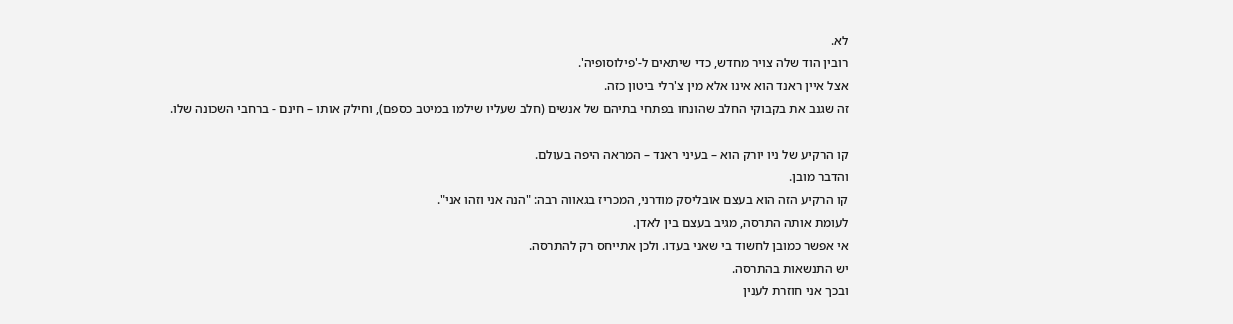לא.
רובין הוד שלה צויר מחדש, כדי שיתאים ל-'פילוסופיה'.
אצל איין ראנד הוא אינו אלא מין צ'רלי ביטון כזה.
זה שגנב את בקבוקי החלב שהונחו בפתחי בתיהם של אנשים (חלב שעליו שילמו במיטב כספם), וחילק אותו – חינם - ברחבי השכונה שלו.

קו הרקיע של ניו יורק הוא – בעיני ראנד – המראה היפה בעולם.
והדבר מובן.
קו הרקיע הזה הוא בעצם אובליסק מודרני, המכריז בגאווה רבה: "הנה אני וזהו אני".
לעומת אותה התרסה, מגיב בעצם בין לאדן.
אי אפשר כמובן לחשוד בי שאני בעדו. ולכן אתייחס רק להתרסה.
יש התנשאות בהתרסה.
ובכך אני חוזרת לענין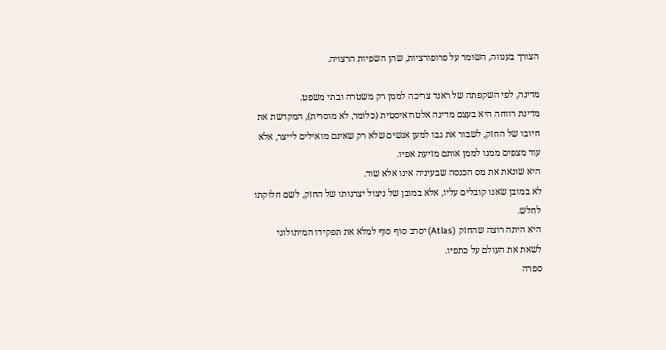הצורך בענווה, השומר על פרופורציות, שהן השפיות הרצויה.

מדינה, לפי השקפתה של ראנד צריכה לממן רק משטרה ובתי משפט.
מדינת רווחה היא בעצם מדינה אלטרואיסטית (כלומר, לא מוסרית), המקדשת את חיובו של החזק, לשבור את גבו למען אנשים שלא רק שאינם מואילים לייצר, אלא עוד מצפים ממנו לממן אותם מזיעת אפיו.
היא שונאת את מס הכנסה שבעיניה אינו אלא שוד.
לא במובן שאנו קובלים עליו, אלא במובן של ניצול יצרנותו של החזק, לשם חלוקתו לחלש.
היא היתה רוצה שהחזק (Atlas) יסרב סוף סוף למלא את תפקידו המיתולוגי לשאת את העולם על כתפיו.
ספרה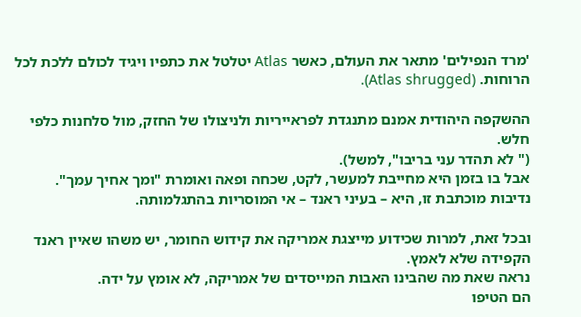'מרד הנפילים' מתאר את העולם, כאשר Atlas יטלטל את כתפיו ויגיד לכולם ללכת לכל הרוחות. (Atlas shrugged).

ההשקפה היהודית אמנם מתנגדת לפראייריות ולניצולו של החזק, מול סלחנות כלפי חלש.
(" לא תהדר עני בריבו", למשל).
אבל בו בזמן היא מחייבת למעשר, לקט, שכחה ופאה ואומרת "ומך אחיך עמך".
נדיבות מוכתבת זו, היא – בעיני ראנד – אי המוסריות בהתגלמותה.

ובכל זאת, למרות שכידוע מייצגת אמריקה את קידוש החומר, יש משהו שאיין ראנד הקפידה שלא לאמץ.
נראה שאת מה שהבינו האבות המייסדים של אמריקה, לא אומץ על ידה.
הם הטיפו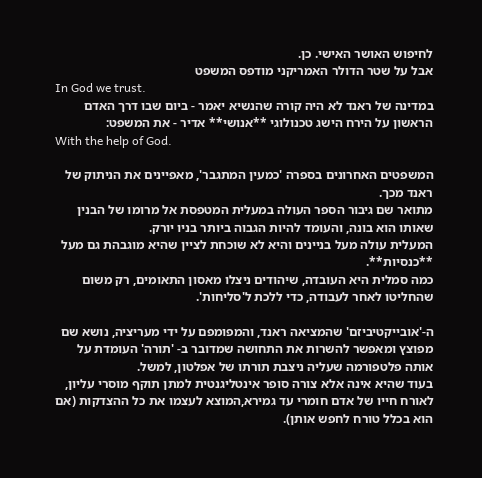לחיפוש האושר האישי. כן.
אבל על שטר הדולר האמריקני מודפס המשפט
In God we trust.
במדינה של ראנד לא היה קורה שהנשיא יאמר - ביום שבו דרך האדם הראשון על הירח הישג טכנולוגי **אנושי** אדיר - את המשפט:
With the help of God.

המשפטים האחרונים בספרה 'כמעין המתגבר', מאפיינים את הניתוק של ראנד מכך.
מתואר שם גיבור הספר העולה במעלית המטפסת אל מרומו של הבנין שאותו הוא בונה, והעומד להיות הגבוה ביותר בניו יורק.
המעלית עולה מעל בניינים והיא לא שוכחת לציין שהיא מוגבהת גם מעל **כנסיות**.
כמה סמלית היא העובדה, שיהודים ניצלו מאסון התאומים, רק משום שהחליטו לאחר לעבודה, כדי ללכת ל'סליחות'.

ה-'אובייקטיביזם' שהמציאה ראנד, והמפומפם על ידי מעריציה, נושא שם מפוצץ ומאפשר להשרות את התחושה שמדובר ב- 'תורה' העומדת על אותה פלטפורמה שעליה ניצבת תורתו של אפלטון, למשל.
בעוד שהיא אינה אלא צורה סופר אינטליגנטית למתן תוקף מוסרי עליון, לאורח חייו של אדם חומרי עד גמירא,המוצא לעצמו את כל ההצדקות (אם הוא בכלל טורח לחפש אותן).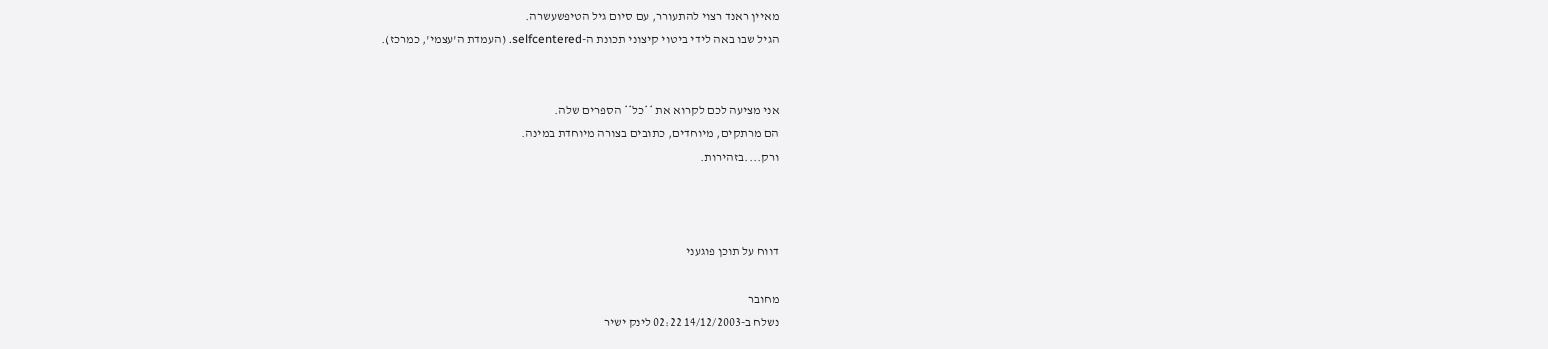מאיין ראנד רצוי להתעורר, עם סיום גיל הטיפשעשרה.
הגיל שבו באה לידי ביטוי קיצוני תכונת ה-selfcentered. (העמדת ה'עצמי', כמרכז).


אני מציעה לכם לקרוא את **כל** הספרים שלה.
הם מרתקים, מיוחדים, כתובים בצורה מיוחדת במינה.
ורק....בזהירות.



דווח על תוכן פוגעני

מחובר
נשלח ב-14/12/2003 02:22 לינק ישיר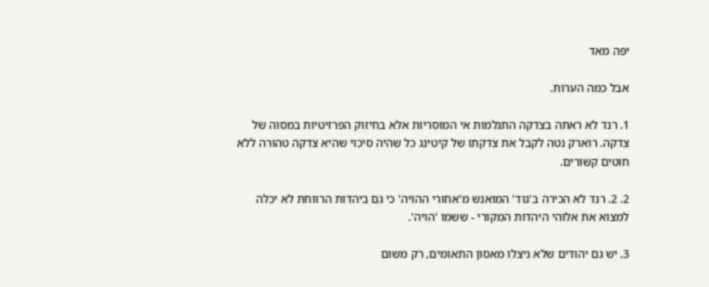יפה מאד

אבל כמה הערות.

1. רנד לא ראתה בצדקה התגלמות אי המוסריות אלא בחיזוק הפרזיטיות במסוה של צדקה. רוארק נטה לקבל את צדקתו של קיטינג כל שהיה סיכוי שהיא צדקה טהורה ללא חוטים קשורים.

2. 2. רנד לא הכירה ב'גוד' המואנש מ'אחורי ההויה' כי גם ביהדות הרווחת לא יכלה למצוא את אלוהי היהדות המקורי - ששמו 'הויה'.

3. יש גם יהודים שלא ניצלו מאסון התאומים, רק משום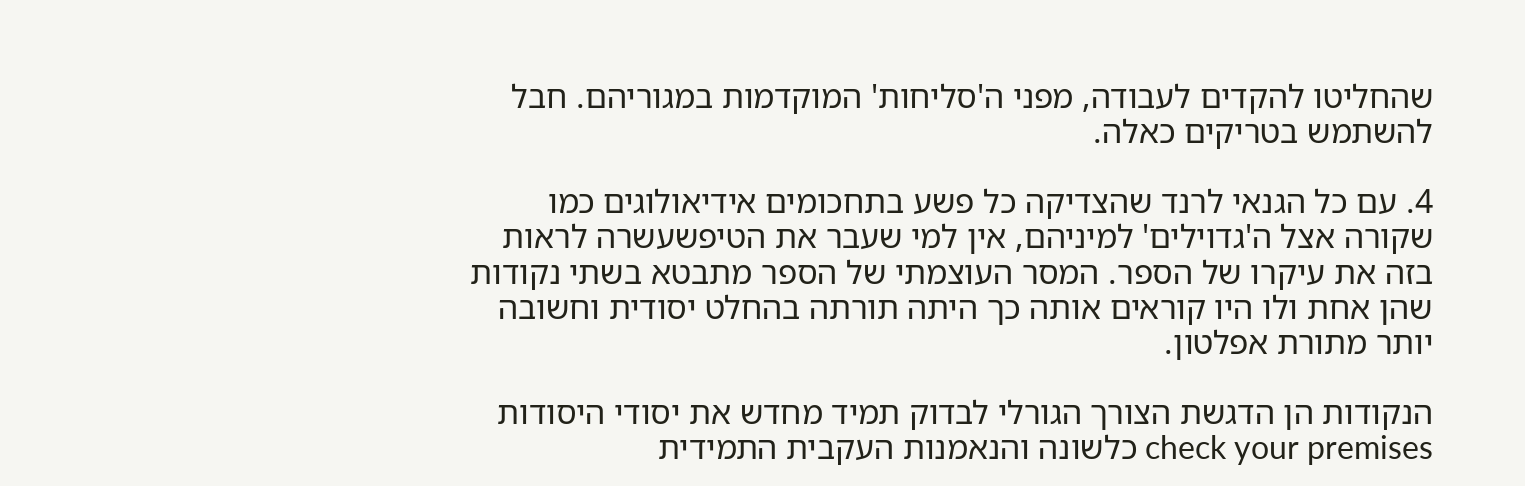שהחליטו להקדים לעבודה, מפני ה'סליחות' המוקדמות במגוריהם. חבל להשתמש בטריקים כאלה.

4. עם כל הגנאי לרנד שהצדיקה כל פשע בתחכומים אידיאולוגים כמו שקורה אצל ה'גדוילים' למיניהם, אין למי שעבר את הטיפשעשרה לראות בזה את עיקרו של הספר. המסר העוצמתי של הספר מתבטא בשתי נקודות שהן אחת ולו היו קוראים אותה כך היתה תורתה בהחלט יסודית וחשובה יותר מתורת אפלטון.

הנקודות הן הדגשת הצורך הגורלי לבדוק תמיד מחדש את יסודי היסודות check your premises כלשונה והנאמנות העקבית התמידית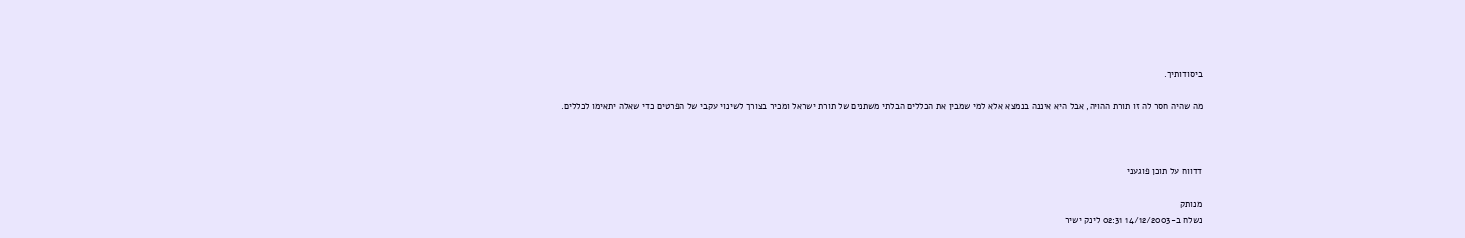ביסודותיך.

מה שהיה חסר לה זו תורת ההויה, אבל היא איננה בנמצא אלא למי שמבין את הכללים הבלתי משתנים של תורת ישראל ומכיר בצורך לשינוי עקבי של הפרטים כדי שאלה יתאימו לכללים.



דדווח על תוכן פוגעני

מנותק
נשלח ב-14/12/2003 02:31 לינק ישיר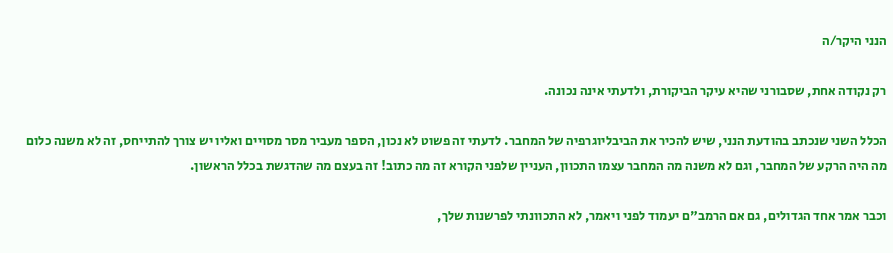הנני היקר/ה

רק נקודה אחת, שסבורני שהיא עיקר הביקורת, ולדעתי אינה נכונה.

הכלל השני שנכתב בהודעת הנני, שיש להכיר את הביבליוגרפיה של המחבר. לדעתי זה פשוט לא נכון, הספר מעביר מסר מסויים ואליו יש צורך להתייחס, זה לא משנה כלום מה היה הרקע של המחבר, וגם לא משנה מה המחבר עצמו התכוון, העניין שלפני הקורא זה מה כתוב! זה בעצם מה שהדגשת בכלל הראשון.

וכבר אמר אחד הגדולים, גם אם הרמב"ם יעמוד לפני ויאמר, לא התכוונתי לפרשנות שלך,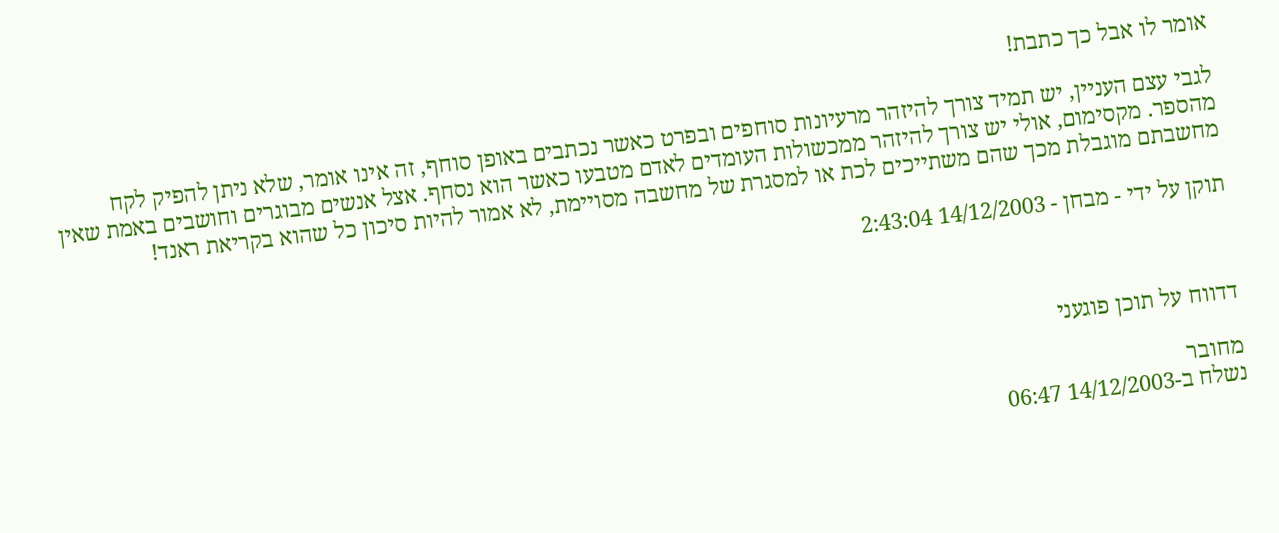אומר לו אבל כך כתבת!

לגבי עצם העניין, יש תמיד צורך להיזהר מרעיונות סוחפים ובפרט כאשר נכתבים באופן סוחף, זה אינו אומר, שלא ניתן להפיק לקח מהספר. מקסימום, אולי יש צורך להיזהר ממכשולות העומדים לאדם מטבעו כאשר הוא נסחף. אצל אנשים מבוגרים וחושבים באמת שאין מחשבתם מוגבלת מכך שהם משתייכים לכת או למסגרת של מחשבה מסויימת, לא אמור להיות סיכון כל שהוא בקריאת ראנד!

תוקן על ידי - מבחן - 14/12/2003 2:43:04



דדווח על תוכן פוגעני

מחובר
נשלח ב-14/12/2003 06:47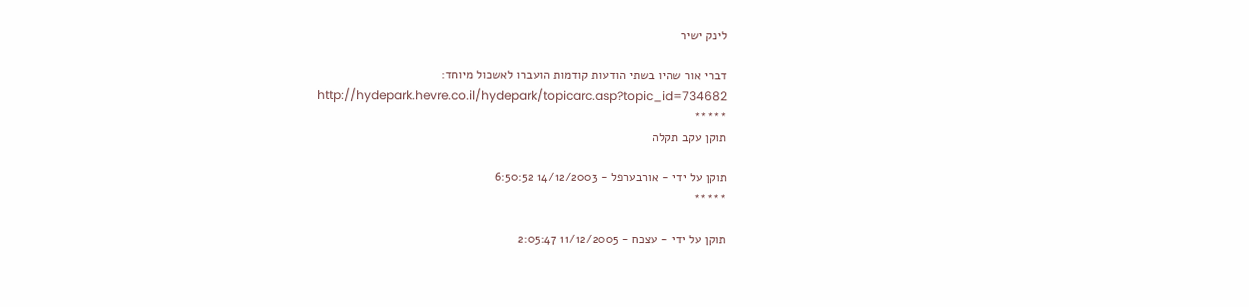לינק ישיר

דברי אור שהיו בשתי הודעות קודמות הועברו לאשכול מיוחד:
http://hydepark.hevre.co.il/hydepark/topicarc.asp?topic_id=734682
*****
תוקן עקב תקלה

תוקן על ידי - אורבערפל - 14/12/2003 6:50:52
*****

תוקן על ידי - עצכח - 11/12/2005 2:05:47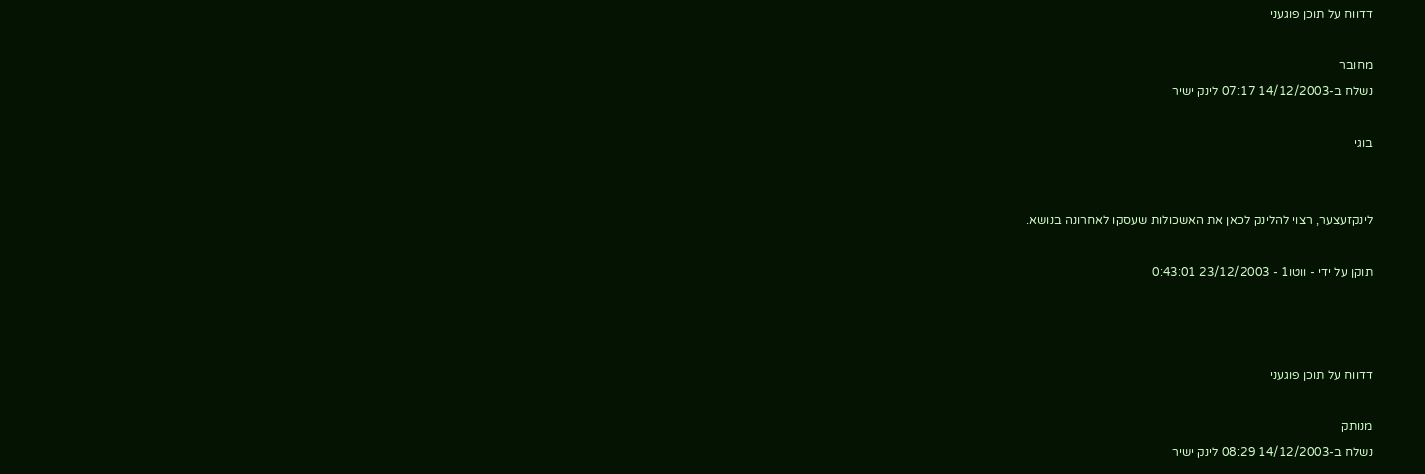דדווח על תוכן פוגעני

מחובר
נשלח ב-14/12/2003 07:17 לינק ישיר

בוגי


לינקזעצער, רצוי להלינק לכאן את האשכולות שעסקו לאחרונה בנושא.

תוקן על ידי - ווטו1 - 23/12/2003 0:43:01



דדווח על תוכן פוגעני

מנותק
נשלח ב-14/12/2003 08:29 לינק ישיר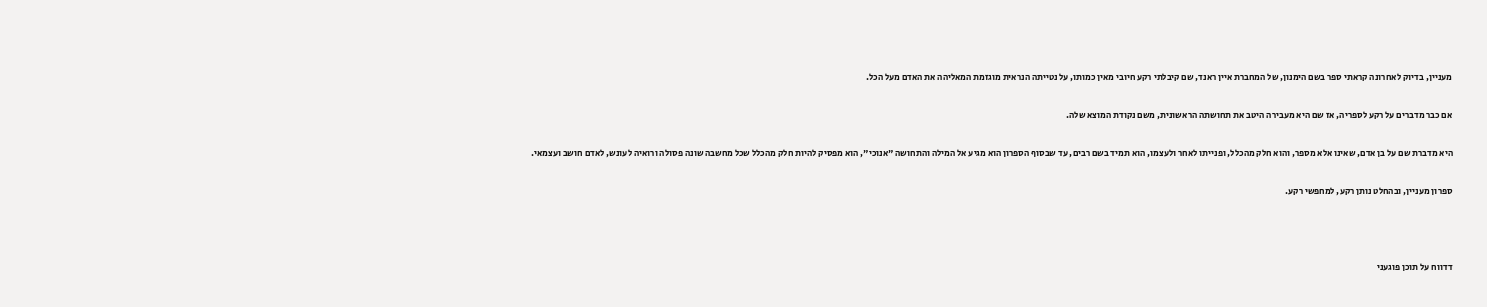מעניין, בדיוק לאחרונה קראתי ספר בשם הימנון, של המחברת איין ראנד, שם קיבלתי רקע חיובי מאין כמותו, על נטייתה הנראית מוגזמת המאליהה את האדם מעל הכל.

אם כבר מדברים על רקע לספריה, אז שם היא מעבירה היטב את תחושתה הראשונית, משם נקודת המוצא שלה.

היא מדברת שם על בן אדם, שאינו אלא מספר, והוא חלק מהכלל, ופנייתו לאחר ולעצמו, הוא תמיד בשם רבים, עד שבסוף הספרון הוא מגיע אל המילה והתחושה "אנוכי", הוא מפסיק להיות חלק מהכלל שכל מחשבה שונה פסולה ורואיה לעונש, לאדם חושב ועצמאי.

ספרון מעניין, ובהחלט נותן רקע, למחפשי רקע.



דדווח על תוכן פוגעני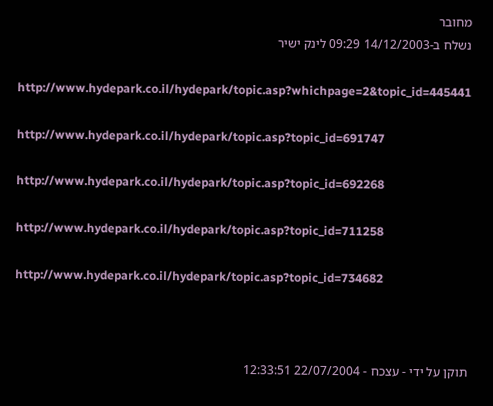מחובר
נשלח ב-14/12/2003 09:29 לינק ישיר

http://www.hydepark.co.il/hydepark/topic.asp?whichpage=2&topic_id=445441

http://www.hydepark.co.il/hydepark/topic.asp?topic_id=691747

http://www.hydepark.co.il/hydepark/topic.asp?topic_id=692268

http://www.hydepark.co.il/hydepark/topic.asp?topic_id=711258

http://www.hydepark.co.il/hydepark/topic.asp?topic_id=734682



תוקן על ידי - עצכח - 22/07/2004 12:33:51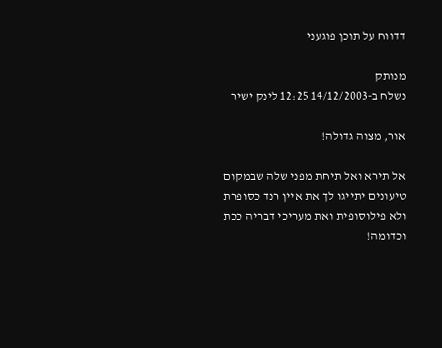דדווח על תוכן פוגעני

מנותק
נשלח ב-14/12/2003 12:25 לינק ישיר

אור, מצוה גדולה!

אל תירא ואל תיחת מפני שלה שבמקום טיעונים יתייגו לך את איין רנד כסופרת ולא פילוסופית ואת מעריכי דבריה ככת וכדומה!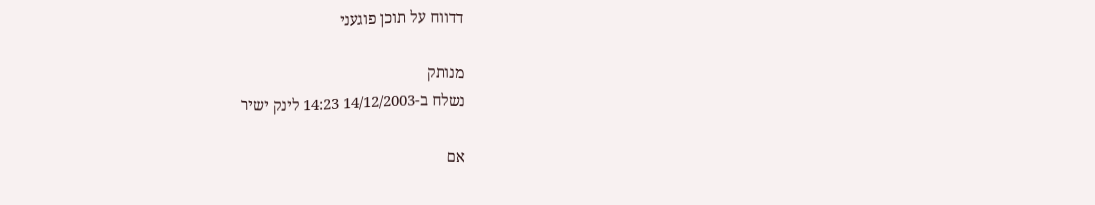דדווח על תוכן פוגעני

מנותק
נשלח ב-14/12/2003 14:23 לינק ישיר

אם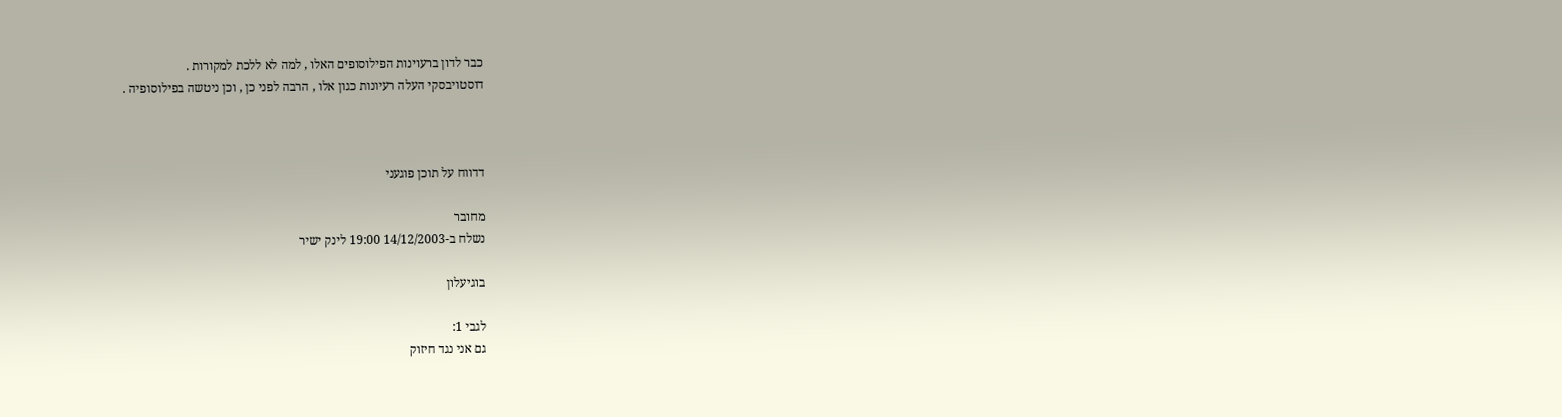כבר לדון ברעוינות הפילוסופים האלו , למה לא ללכת למקורות .
דוסטויבסקי העלה רעיונות כגון אלו , הרבה לפני כן , וכן ניטשה בפילוסופיה .



דדווח על תוכן פוגעני

מחובר
נשלח ב-14/12/2003 19:00 לינק ישיר

בוגיעלון

לגבי 1:
גם אני נגד חיזוק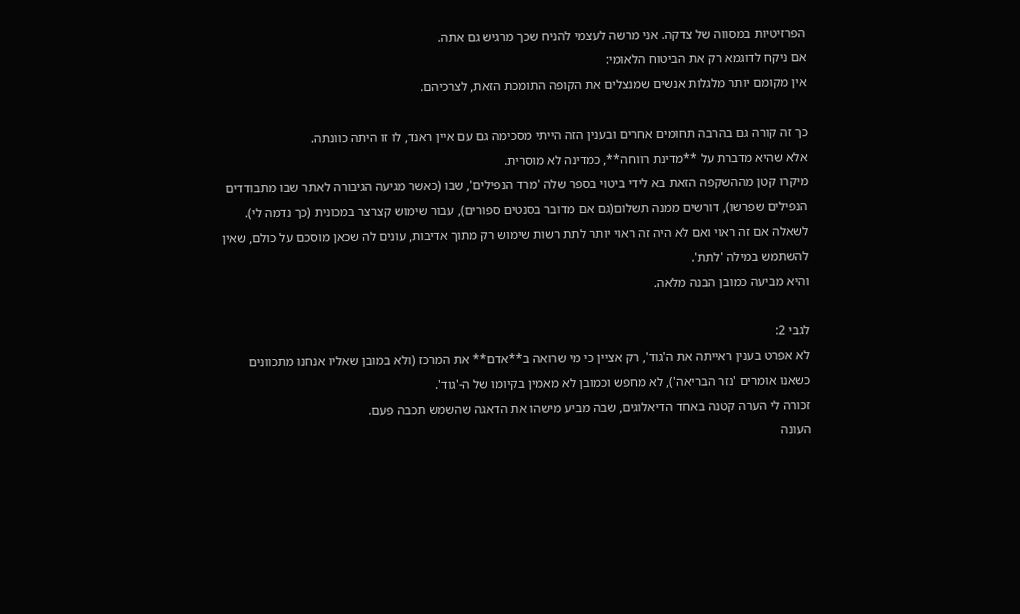הפרזיטיות במסווה של צדקה. אני מרשה לעצמי להניח שכך מרגיש גם אתה.
אם ניקח לדוגמא רק את הביטוח הלאומי:
אין מקומם יותר מלגלות אנשים שמנצלים את הקופה התומכת הזאת, לצרכיהם.

כך זה קורה גם בהרבה תחומים אחרים ובענין הזה הייתי מסכימה גם עם איין ראנד, לו זו היתה כוונתה.
אלא שהיא מדברת על **מדינת רווחה**, כמדינה לא מוסרית.
מיקרו קטן מההשקפה הזאת בא לידי ביטוי בספר שלה 'מרד הנפילים', שבו (כאשר מגיעה הגיבורה לאתר שבו מתבודדים הנפילים שפרשו), דורשים ממנה תשלום(גם אם מדובר בסנטים ספורים), עבור שימוש קצרצר במכונית (כך נדמה לי).
לשאלה אם זה ראוי ואם לא היה זה ראוי יותר לתת רשות שימוש רק מתוך אדיבות, עונים לה שכאן מוסכם על כולם, שאין להשתמש במילה 'לתת'.
והיא מביעה כמובן הבנה מלאה.

לגבי 2:
לא אפרט בענין ראייתה את ה'גוד', רק אציין כי מי שרואה ב**אדם** את המרכז (ולא במובן שאליו אנחנו מתכוונים כשאנו אומרים 'נזר הבריאה'), לא מחפש וכמובן לא מאמין בקיומו של ה-'גוד'.
זכורה לי הערה קטנה באחד הדיאלוגים, שבה מביע מישהו את הדאגה שהשמש תכבה פעם.
העונה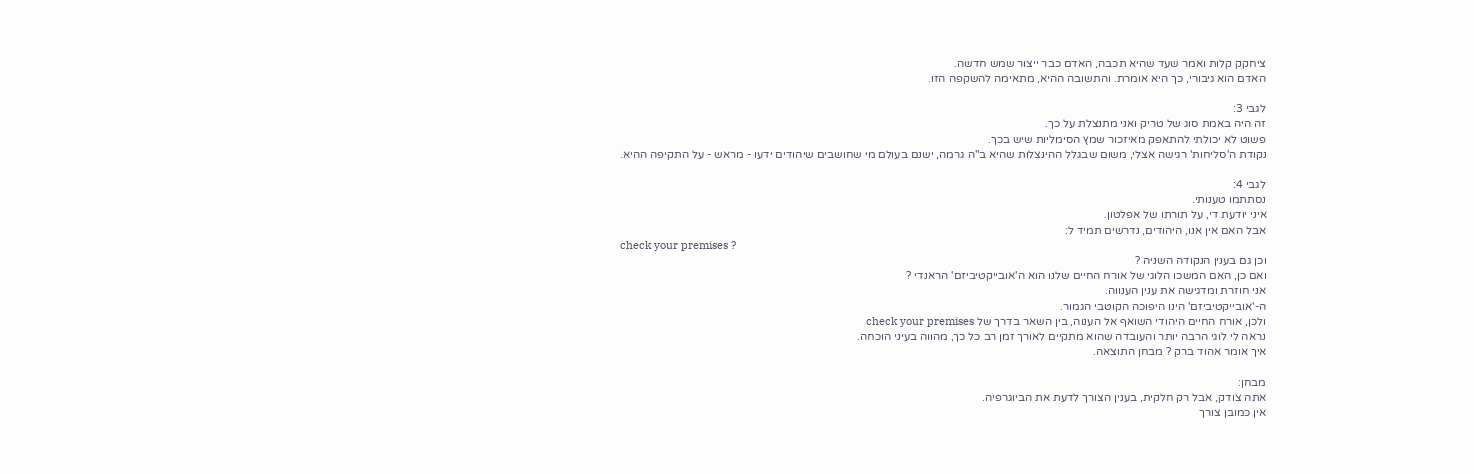ציחקק קלות ואמר שעד שהיא תכבה, האדם כבר ייצור שמש חדשה.
האדם הוא גיבורי, כך היא אומרת. והתשובה ההיא, מתאימה להשקפה הזו.

לגבי 3:
זה היה באמת סוג של טריק ואני מתנצלת על כך.
פשוט לא יכולתי להתאפק מאיזכור שמץ הסימליות שיש בכך.
נקודת ה'סליחות' רגישה אצלי, משום שבגלל ההינצלות שהיא ב"ה גרמה, ישנם בעולם מי שחושבים שיהודים ידעו - מראש - על התקיפה ההיא.

לגבי 4:
נסתתמו טענותי.
איני יודעת די, על תורתו של אפלטון.
אבל האם אין אנו, היהודים, נדרשים תמיד ל:
check your premises ?
וכן גם בענין הנקודה השניה ?
ואם כן, האם המשכו הלוגי של אורח החיים שלנו הוא ה'אובייקטיביזם' הראנדי ?
אני חוזרת ומדגישה את ענין הענווה.
ה-'אובייקטיביזם' הינו היפוכה הקוטבי הגמור.
ולכן, אורח החיים היהודי השואף אל הענוה, בין השאר בדרך של check your premises
נראה לי לוגי הרבה יותר והעובדה שהוא מתקיים לאורך זמן רב כל כך, מהווה בעיני הוכחה.
איך אומר אהוד ברק ? מבחן התוצאה.

מבחן:
אתה צודק, אבל רק חלקית, בענין הצורך לדעת את הביוגרפיה.
אין כמובן צורך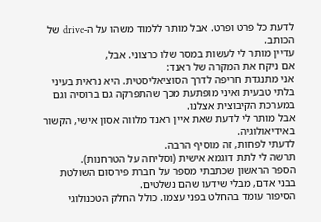לדעת כל פרט ופרט. אבל מותר ללמוד משהו על ה-drive של הכותב.
עדיין מותר לי לעשות במסר שלו כרצוני. אבל,
אם ניקח את המקרה של ראנד:
אני מתנגדת חריפה לדרך הסוציאליסטית. היא נראית בעיני בלתי טבעית ואיני מופתעת מכך שהתפרקה גם ברוסיה וגם במערכת הקיבוצית אצלנו.
אבל מותר לי לדעת שאת איין ראנד מלווה אסון אישי, הקשור באידיאולוגיה.
לדעתי לפחות, זה מוסיף הרבה.
תרשה לי לתת דוגמא אישית (וסליחה על הטרחנות).
הספר הראשון שכתבתי מספר על חברת פירסום השולטת בבני אדם, מבלי שידעו שהם נשלטים.
הסיפור עומד בהחלט בפני עצמו. כולל החלק הטכנולוגי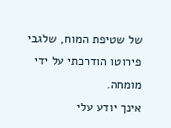של שטיפת המוח, שלגבי פירוטו הודרכתי על ידי מומחה.
אינך יודע עלי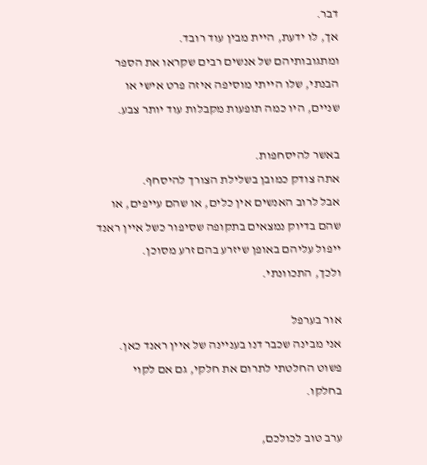דבר.
אך, לו ידעת, היית מבין עוד רובד.
ומתגובותיהם של אנשים רבים שקראו את הספר הבנתי, שלו הייתי מוסיפה איזה פרט אישי או שניים, היו כמה תופעות מקבלות עוד יותר צבע.

באשר להיסחפות.
אתה צודק כמובן בשלילת הצורך להיסחף.
אבל לרוב האנשים אין כלים, או שהם עייפים, או שהם בדיוק נמצאים בתקופה שסיפור כשל איין ראנד ייפול עליהם באופן שיזרע בהם זרע מסוכן.
ולכך, התכוונתי.

אור בערפל
אני מבינה שכבר דנו בעניינה של איין ראנד כאן.
פשוט החלטתי לתרום את חלקי, גם אם לקוי בחלקו.

ערב טוב לכולכם,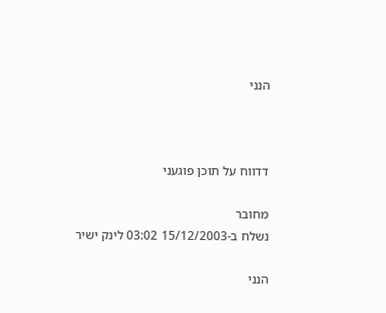הנני



דדווח על תוכן פוגעני

מחובר
נשלח ב-15/12/2003 03:02 לינק ישיר

הנני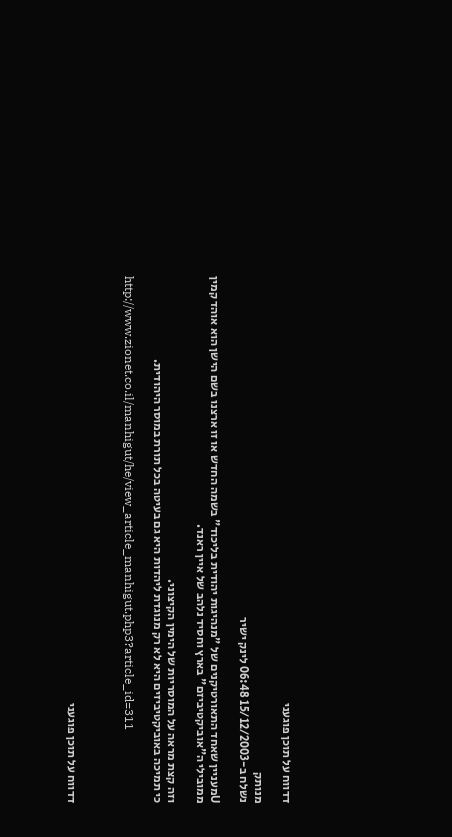דדווח על תוכן פוגעני

מנותק
נשלח ב-15/12/2003 06:48 לינק ישיר

Uמעניין שאחד התאורטיקנים של "מנהיגות יהודית בליכוד" בשמה החדש או זו ארצנו בשם הישן הוא אוהד קמין ממובילי ה"אוביקטיביזם" בארץ וחסיד נלהב של איין ראנד.

וזה קצת מראה על המוסריות של הימין הקיצוני.
כי תמיכה באוביקטיביזים היא לא רק מנוגדת ליהדות היא גם בעיטה בכל תורת במוסר היהודית.

http://www.zionet.co.il/manhigut/he/view_article_manhigut.php3?article_id=311



דדווח על תוכן פוגעני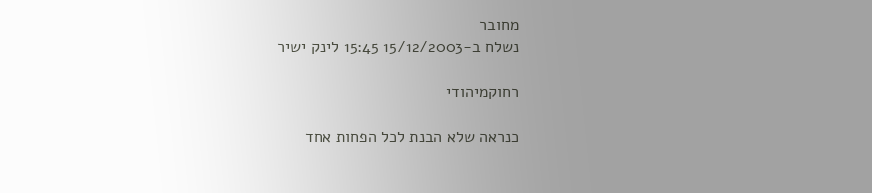מחובר
נשלח ב-15/12/2003 15:45 לינק ישיר

רחוקמיהודי

כנראה שלא הבנת לכל הפחות אחד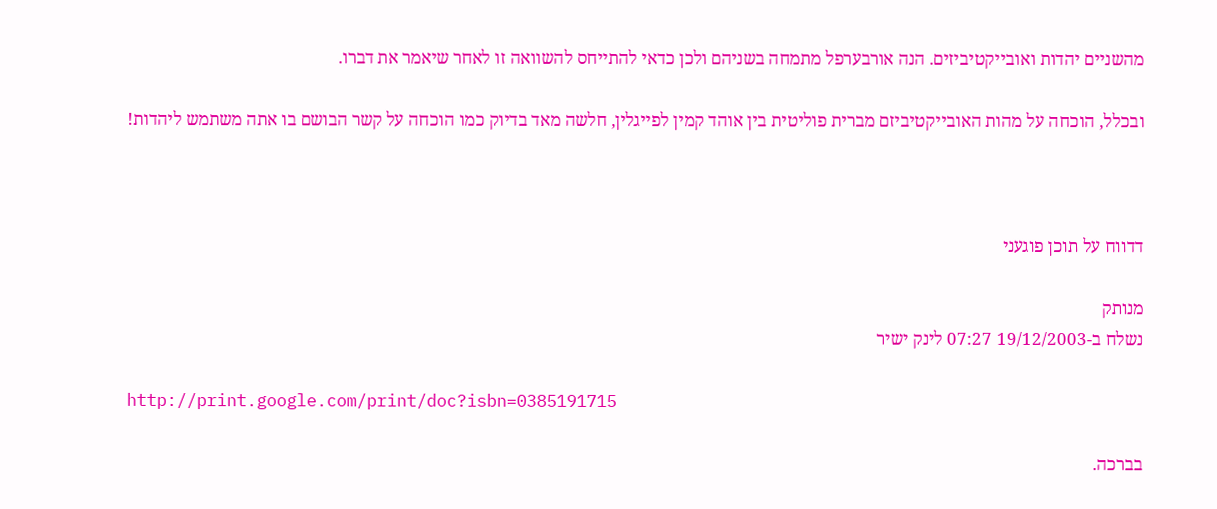מהשניים יהדות ואובייקטיביזים. הנה אורבערפל מתמחה בשניהם ולכן כדאי להתייחס להשוואה זו לאחר שיאמר את דברו.

ובכלל, הוכחה על מהות האובייקטיביזם מברית פוליטית בין אוהד קמין לפייגלין, חלשה מאד בדיוק כמו הוכחה על קשר הבושם בו אתה משתמש ליהדות!



דדווח על תוכן פוגעני

מנותק
נשלח ב-19/12/2003 07:27 לינק ישיר

http://print.google.com/print/doc?isbn=0385191715

בברכה.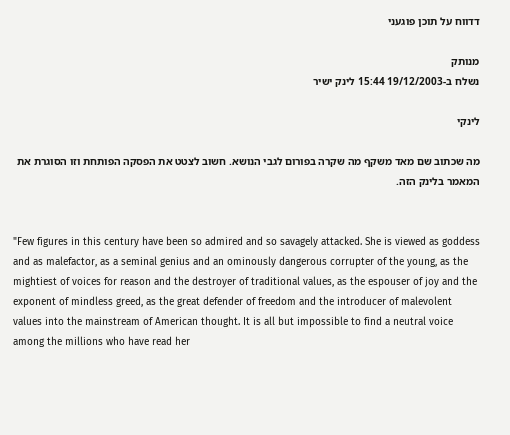דדווח על תוכן פוגעני

מנותק
נשלח ב-19/12/2003 15:44 לינק ישיר

לינקי

מה שכתוב שם מאד משקף מה שקרה בפורום לגבי הנושא. חשוב לצטט את הפסקה הפותחת וזו הסוגרת את המאמר בלינק הזה.


"Few figures in this century have been so admired and so savagely attacked. She is viewed as goddess and as malefactor, as a seminal genius and an ominously dangerous corrupter of the young, as the mightiest of voices for reason and the destroyer of traditional values, as the espouser of joy and the exponent of mindless greed, as the great defender of freedom and the introducer of malevolent values into the mainstream of American thought. It is all but impossible to find a neutral voice among the millions who have read her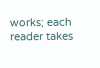works; each reader takes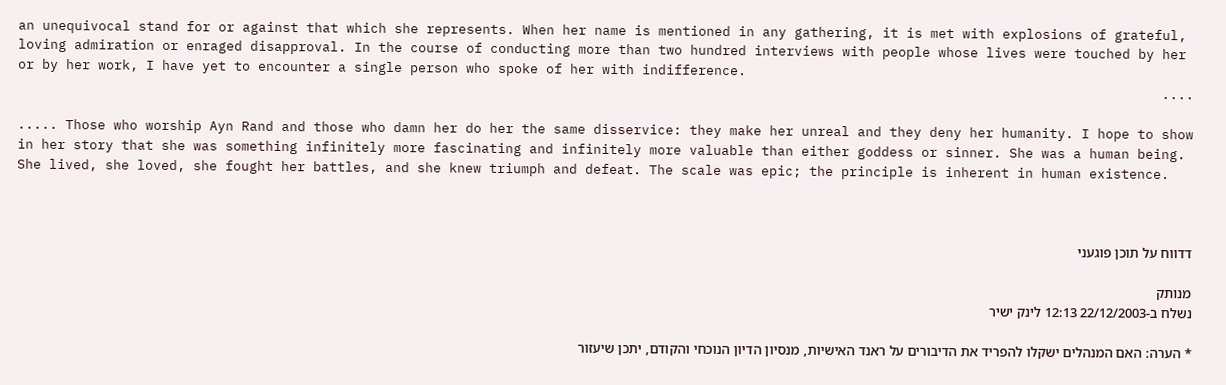an unequivocal stand for or against that which she represents. When her name is mentioned in any gathering, it is met with explosions of grateful, loving admiration or enraged disapproval. In the course of conducting more than two hundred interviews with people whose lives were touched by her or by her work, I have yet to encounter a single person who spoke of her with indifference.
....

..... Those who worship Ayn Rand and those who damn her do her the same disservice: they make her unreal and they deny her humanity. I hope to show in her story that she was something infinitely more fascinating and infinitely more valuable than either goddess or sinner. She was a human being. She lived, she loved, she fought her battles, and she knew triumph and defeat. The scale was epic; the principle is inherent in human existence.



דדווח על תוכן פוגעני

מנותק
נשלח ב-22/12/2003 12:13 לינק ישיר

* הערה: האם המנהלים ישקלו להפריד את הדיבורים על ראנד האישיות, מנסיון הדיון הנוכחי והקודם, יתכן שיעזור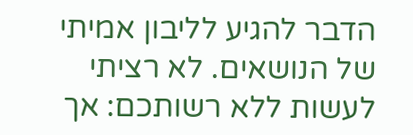הדבר להגיע לליבון אמיתי של הנושאים. לא רציתי לעשות ללא רשותכם: אך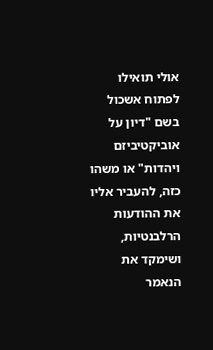אולי תואילו לפתוח אשכול בשם "דיון על אוביקטיביזם ויהדות" או משהו כזה, להעביר אליו את ההודעות הרלבנטיות, ושימקד את הנאמר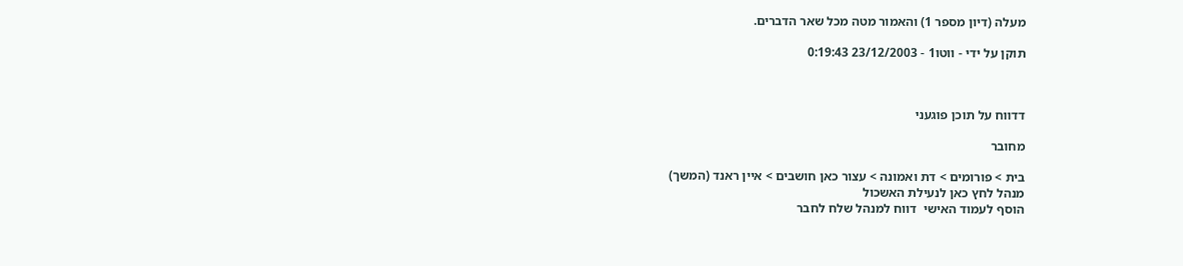מעלה (דיון מספר 1) והאמור מטה מכל שאר הדברים.

תוקן על ידי - ווטו1 - 23/12/2003 0:19:43



דדווח על תוכן פוגעני

מחובר

בית > פורומים > דת ואמונה > עצור כאן חושבים > איין ראנד (המשך)
מנהל לחץ כאן לנעילת האשכול
הוסף לעמוד האישי  דווח למנהל שלח לחבר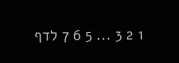1 2 3 ... 5 6 7 לדף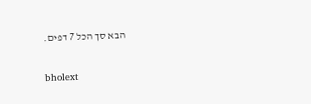הבא סך הכל 7 דפים.

bholext